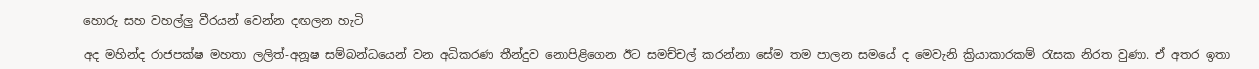හොරු සහ වහල්ලු වීරයන් වෙන්න දඟලන හැටි

අද මහින්ද රාජපක්ෂ මහතා ලලිත්-අනූෂ සම්බන්ධයෙන් වන අධිකරණ තීන්දුව නොපිළිගෙන ඊට සමච්චල් කරන්නා සේම තම පාලන සමයේ ද මෙවැනි ක්‍රියාකාරකම් රැසක නිරත වුණා. ඒ අතර ඉතා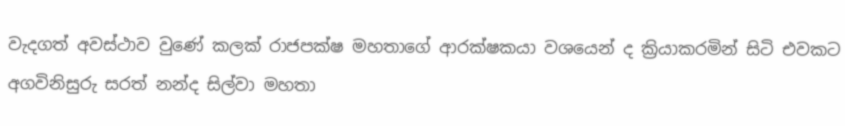වැදගත් අවස්ථාව වුණේ කලක් රාජපක්ෂ මහතාගේ ආරක්ෂකයා වශයෙන් ද ක්‍රියාකරමින් සිටි එවකට අගවිනිසුරු සරත් නන්ද සිල්වා මහතා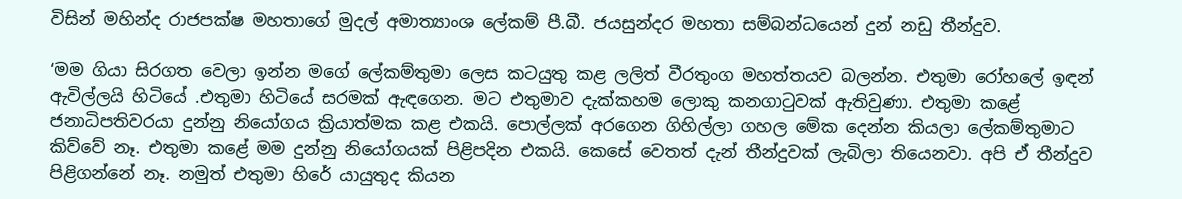විසින් මහින්ද රාජපක්ෂ මහතාගේ මුදල් අමාත්‍යාංශ ලේකම් පී.බී. ජයසුන්දර මහතා සම්බන්ධයෙන් දුන් නඩු තීන්දුව.

‘මම ගියා සිරගත වෙලා ඉන්න මගේ ලේකම්තුමා ලෙස කටයුතු කළ ලලිත් වීරතුංග මහත්තයව බලන්න. එතුමා රෝහලේ ඉඳන් ඇවිල්ලයි හිටියේ .එතුමා හිටියේ සරමක් ඇඳගෙන. මට එතුමාව දැක්කහම ලොකු කනගාටුවක් ඇතිවුණා. එතුමා කළේ ජනාධිපතිවරයා දුන්නු නියෝගය ක්‍රියාත්මක කළ එකයි. පොල්ලක් අරගෙන ගිහිල්ලා ගහල මේක දෙන්න කියලා ලේකම්තුමාට කිව්වේ නෑ. එතුමා කළේ මම දුන්නු නියෝගයක් පිළිපදින එකයි. කෙසේ වෙතත් දැන් තීන්දුවක් ලැබිලා තියෙනවා. අපි ඒ තීන්දුව පිළිගන්නේ නෑ. නමුත් එතුමා හිරේ යායුතුද කියන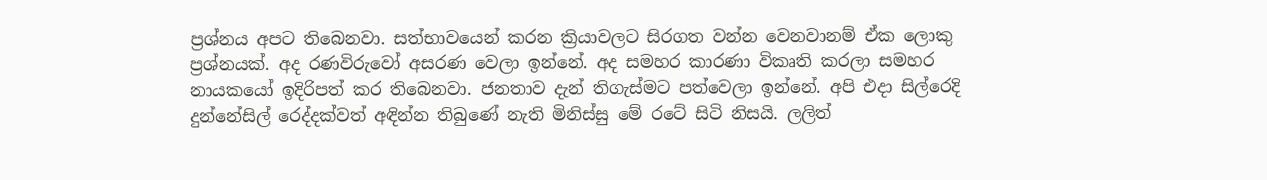ප්‍රශ්නය අපට තිබෙනවා. සත්භාවයෙන් කරන ක්‍රියාවලට සිරගත වන්න වෙනවානම් ඒක ලොකු ප්‍රශ්නයක්. අද රණවිරුවෝ අසරණ වෙලා ඉන්නේ. අද සමහර කාරණා විකෘති කරලා සමහර නායකයෝ ඉදිරිපත් කර තිබෙනවා. ජනතාව දැන් තිගැස්මට පත්වෙලා ඉන්නේ. අපි එදා සිල්රෙදි දුන්නේසිල් රෙද්දක්වත් අඳින්න තිබුණේ නැති මිනිස්සු මේ රටේ සිටි නිසයි. ලලිත්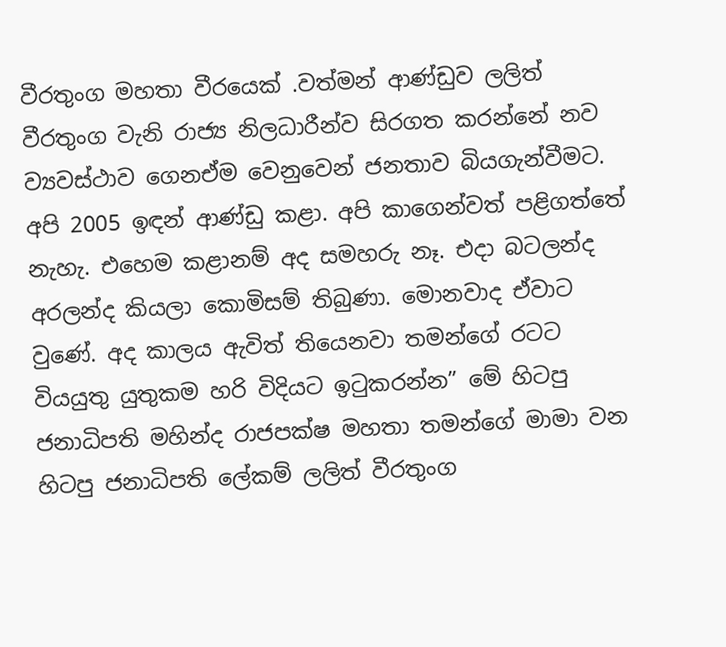වීරතුංග මහතා වීරයෙක් .වත්මන් ආණ්ඩුව ලලිත් වීරතුංග වැනි රාජ්‍ය නිලධාරීන්ව සිරගත කරන්නේ නව ව්‍යවස්ථාව ගෙනඒම වෙනුවෙන් ජනතාව බියගැන්වීමට. අපි 2005 ඉඳන් ආණ්ඩු කළා. අපි කාගෙන්වත් පළිගත්තේ නැහැ. එහෙම කළානම් අද සමහරු නෑ. එදා බටලන්ද අරලන්ද කියලා කොමිසම් තිබුණා. මොනවාද ඒවාට වුණේ. අද කාලය ඇවිත් තියෙනවා තමන්ගේ රටට වියයුතු යුතුකම හරි විදියට ඉටුකරන්න” මේ හිටපු ජනාධිපති මහින්ද රාජපක්ෂ මහතා තමන්ගේ මාමා වන හිටපු ජනාධිපති ලේකම් ලලිත් වීරතුංග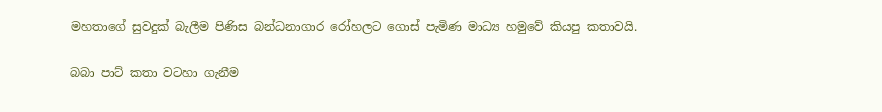මහතාගේ සුවදුක් බැලීම පිණිස බන්ධනාගාර රෝහලට ගොස් පැමිණ මාධ්‍ය හමුවේ කියපු කතාවයි.

බබා පාට් කතා වටහා ගැනීම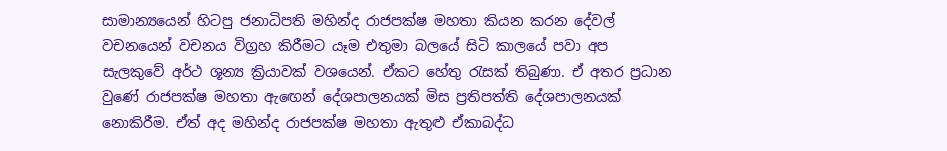සාමාන්‍යයෙන් හිටපු ජනාධිපති මහින්ද රාජපක්ෂ මහතා කියන කරන දේවල් වචනයෙන් වචනය විග්‍රහ කිරීමට යෑම එතුමා බලයේ සිටි කාලයේ පවා අප සැලකුවේ අර්ථ ශූන්‍ය ක්‍රියාවක් වශයෙන්. ඒකට හේතු රැසක් තිබුණා. ඒ අතර ප්‍රධාන වුණේ රාජපක්ෂ මහතා ඇඟෙන් දේශපාලනයක් මිස ප්‍රතිපත්ති දේශපාලනයක් නොකිරීම. ඒත් අද මහින්ද රාජපක්ෂ මහතා ඇතුළු ඒකාබද්ධ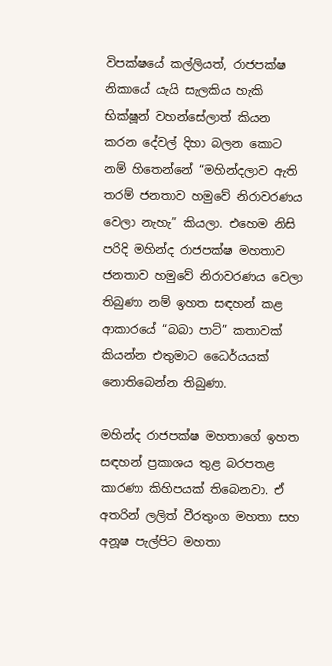විපක්ෂයේ කල්ලියත්, රාජපක්ෂ නිකායේ යැයි සැලකිය හැකි භික්ෂූන් වහන්සේලාත් කියන කරන දේවල් දිහා බලන කොට නම් හිතෙන්නේ “මහින්දලාව ඇති තරම් ජනතාව හමුවේ නිරාවරණය වෙලා නැහැ” කියලා. එහෙම නිසි පරිදි මහින්ද රාජපක්ෂ මහතාව ජනතාව හමුවේ නිරාවරණය වෙලා තිබුණා නම් ඉහත සඳහන් කළ ආකාරයේ “බබා පාට්” කතාවක් කියන්න එතුමාට ධෛර්යයක් නොතිබෙන්න තිබුණා.

මහින්ද රාජපක්ෂ මහතාගේ ඉහත සඳහන් ප්‍රකාශය තුළ බරපතළ කාරණා කිහිපයක් තිබෙනවා. ඒ අතරින් ලලිත් වීරතුංග මහතා සහ අනූෂ පැල්පිට මහතා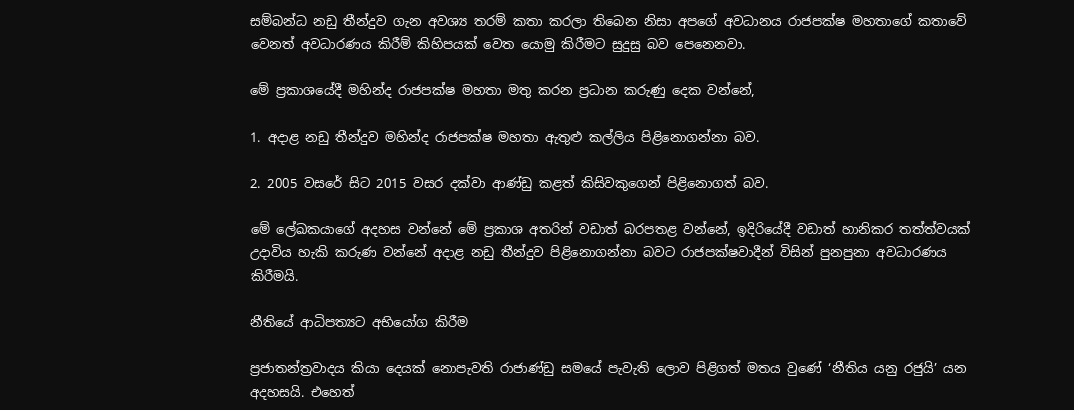සම්බන්ධ නඩු තීන්දුව ගැන අවශ්‍ය තරම් කතා කරලා තිබෙන නිසා අපගේ අවධානය රාජපක්ෂ මහතාගේ කතාවේ වෙනත් අවධාරණය කිරීම් කිහිපයක් වෙත යොමු කිරීමට සුදුසු බව පෙනෙනවා.

මේ ප්‍රකාශයේදී මහින්ද රාජපක්ෂ මහතා මතු කරන ප්‍රධාන කරුණු දෙක වන්නේ,

1. අදාළ නඩු තීන්දුව මහින්ද රාජපක්ෂ මහතා ඇතුළු කල්ලිය පිළිනොගන්නා බව.

2. 2005 වසරේ සිට 2015 වසර දක්වා ආණ්ඩු කළත් කිසිවකුගෙන් පිළිනොගත් බව.

මේ ලේඛකයාගේ අදහස වන්නේ මේ ප්‍රකාශ අතරින් වඩාත් බරපතළ වන්නේ, ඉදිරියේදී වඩාත් හානිකර තත්ත්වයක් උදාවිය හැකි කරුණ වන්නේ අදාළ නඩු තීන්දුව පිළිනොගන්නා බවට රාජපක්ෂවාදීන් විසින් පුනපුනා අවධාරණය කිරීමයි.

නීතියේ ආධිපත්‍යට අභියෝග කිරීම

ප්‍රජාතන්ත්‍රවාදය කියා දෙයක් නොපැවති රාජාණ්ඩු සමයේ පැවැති ලොව පිළිගත් මතය වුණේ ‘නීතිය යනු රජුයි’ යන අදහසයි. එහෙත්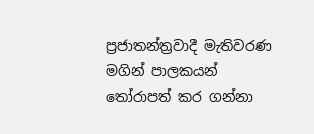ප්‍රජාතන්ත්‍රවාදී මැතිවරණ මගින් පාලකයන් තෝරාපත් කර ගන්නා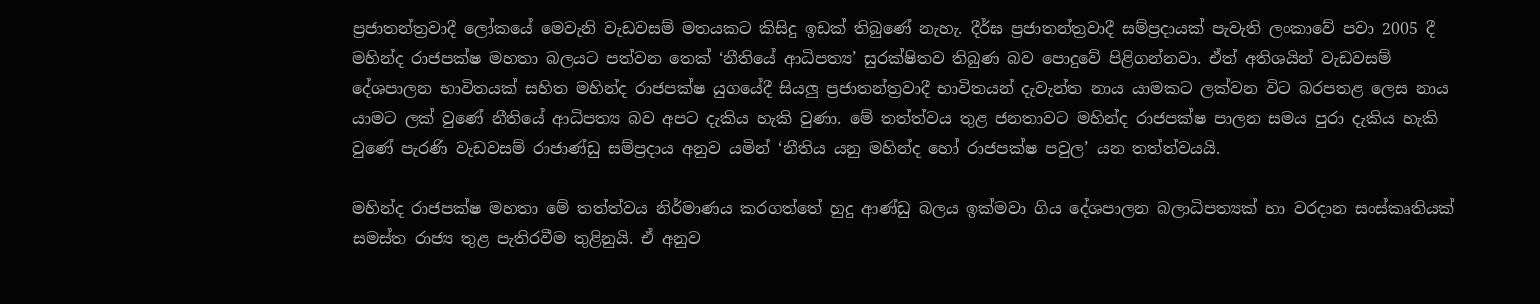ප්‍රජාතන්ත්‍රවාදී ලෝකයේ මෙවැනි වැඩවසම් මතයකට කිසිදු ඉඩක් තිබුණේ නැහැ. දීර්ඝ ප්‍රජාතන්ත්‍රවාදී සම්ප්‍රදායක් පැවැති ලංකාවේ පවා 2005 දී මහින්ද රාජපක්ෂ මහතා බලයට පත්වන තෙක් ‘නීතියේ ආධිපත්‍ය’ සුරක්ෂිතව තිබුණ බව පොදුවේ පිළිගන්නවා. ඒත් අතිශයින් වැඩවසම් දේශපාලන භාවිතයක් සහිත මහින්ද රාජපක්ෂ යුගයේදී සියලු ප්‍රජාතන්ත්‍රවාදී භාවිතයන් දැවැන්ත නාය යාමකට ලක්වන විට බරපතළ ලෙස නාය යාමට ලක් වුණේ නීතියේ ආධිපත්‍ය බව අපට දැකිය හැකි වුණා. මේ තත්ත්වය තුළ ජනතාවට මහින්ද රාජපක්ෂ පාලන සමය පුරා දැකිය හැකි වුණේ පැරණි වැඩවසම් රාජාණ්ඩු සම්ප්‍රදාය අනුව යමින් ‘නීතිය යනු මහින්ද හෝ රාජපක්ෂ පවුල’ යන තත්ත්වයයි.

මහින්ද රාජපක්ෂ මහතා මේ තත්ත්වය නිර්මාණය කරගත්තේ හුදු ආණ්ඩු බලය ඉක්මවා ගිය දේශපාලන බලාධිපත්‍යක් හා වරදාන සංස්කෘතියක් සමස්ත රාජ්‍ය තුළ පැතිරවීම තුළිනුයි. ඒ අනුව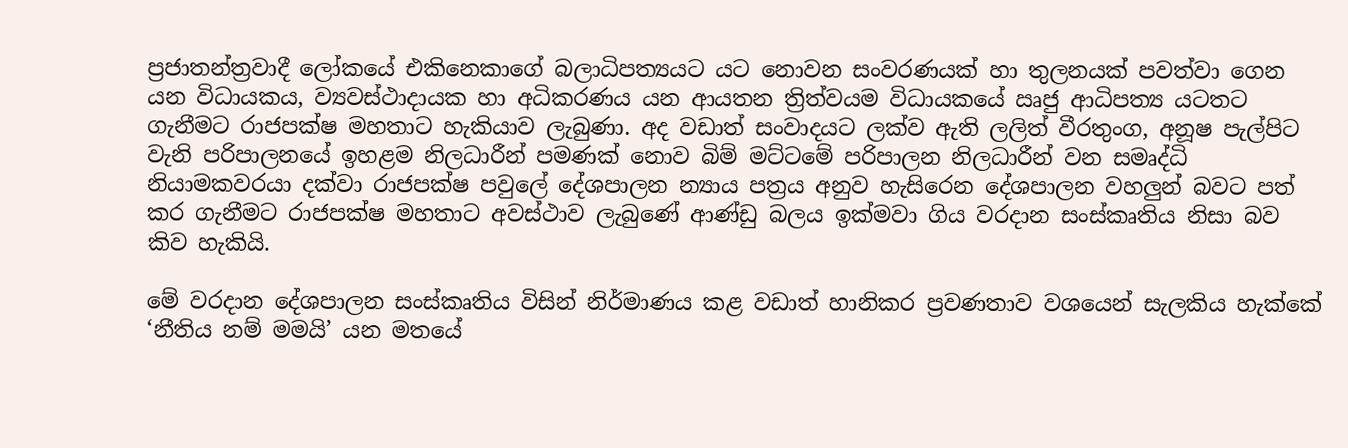ප්‍රජාතන්ත්‍රවාදී ලෝකයේ එකිනෙකාගේ බලාධිපත්‍යයට යට නොවන සංවරණයක් හා තුලනයක් පවත්වා ගෙන යන විධායකය, ව්‍යවස්ථාදායක හා අධිකරණය යන ආයතන ත්‍රිත්වයම විධායකයේ ඍජු ආධිපත්‍ය යටතට ගැනීමට රාජපක්ෂ මහතාට හැකියාව ලැබුණා. අද වඩාත් සංවාදයට ලක්ව ඇති ලලිත් වීරතුංග, අනූෂ පැල්පිට වැනි පරිපාලනයේ ඉහළම නිලධාරීන් පමණක් නොව බිම් මට්ටමේ පරිපාලන නිලධාරීන් වන සමෘද්ධි නියාමකවරයා දක්වා රාජපක්ෂ පවුලේ දේශපාලන න්‍යාය පත්‍රය අනුව හැසිරෙන දේශපාලන වහලුන් බවට පත් කර ගැනීමට රාජපක්ෂ මහතාට අවස්ථාව ලැබුණේ ආණ්ඩු බලය ඉක්මවා ගිය වරදාන සංස්කෘතිය නිසා බව කිව හැකියි.

මේ වරදාන දේශපාලන සංස්කෘතිය විසින් නිර්මාණය කළ වඩාත් හානිකර ප්‍රවණතාව වශයෙන් සැලකිය හැක්කේ ‘නීතිය නම් මමයි’ යන මතයේ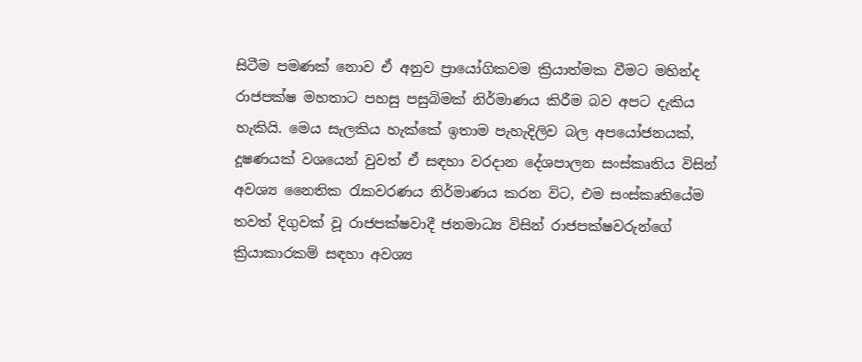සිටීම පමණක් නොව ඒ අනුව ප්‍රායෝගිකවම ක්‍රියාත්මක වීමට මහින්ද රාජපක්ෂ මහතාට පහසු පසුබිමක් නිර්මාණය කිරීම බව අපට දැකිය හැකියි. මෙය සැලකිය හැක්කේ ඉතාම පැහැදිලිව බල අපයෝජනයක්, දූෂණයක් වශයෙන් වුවත් ඒ සඳහා වරදාන දේශපාලන සංස්කෘතිය විසින් අවශ්‍ය නෛතික රැකවරණය නිර්මාණය කරන විට, එම සංස්කෘතියේම තවත් දිගුවක් වූ රාජපක්ෂවාදී ජනමාධ්‍ය විසින් රාජපක්ෂවරුන්ගේ ක්‍රියාකාරකම් සඳහා අවශ්‍ය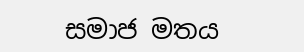සමාජ මතය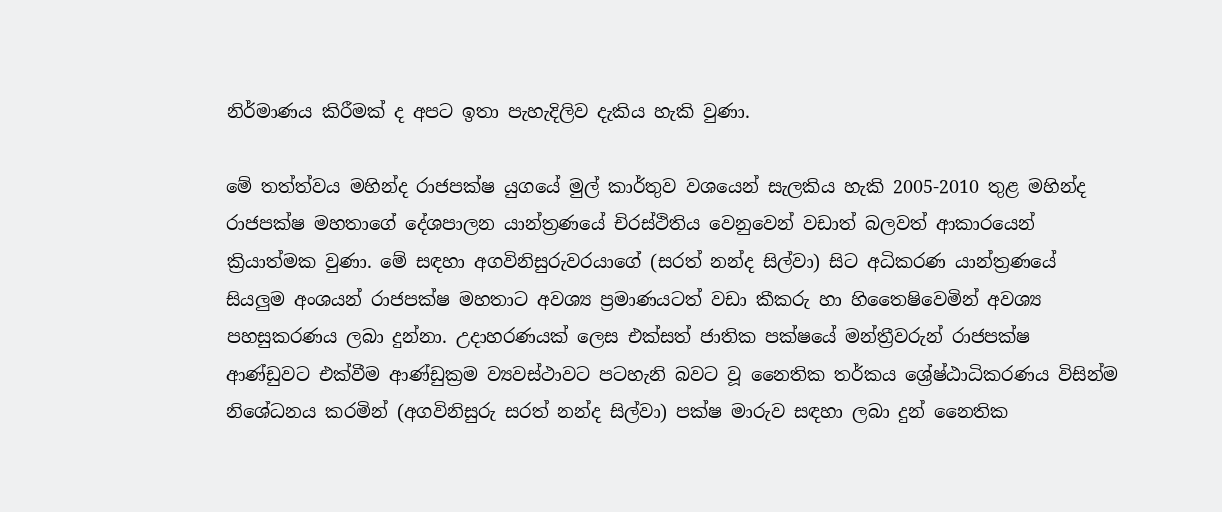නිර්මාණය කිරීමක් ද අපට ඉතා පැහැදිලිව දැකිය හැකි වුණා.

මේ තත්ත්වය මහින්ද රාජපක්ෂ යුගයේ මුල් කාර්තුව වශයෙන් සැලකිය හැකි 2005-2010 තුළ මහින්ද රාජපක්ෂ මහතාගේ දේශපාලන යාන්ත්‍රණයේ චිරස්ථිතිය වෙනුවෙන් වඩාත් බලවත් ආකාරයෙන් ක්‍රියාත්මක වුණා. මේ සඳහා අගවිනිසුරුවරයාගේ (සරත් නන්ද සිල්වා) සිට අධිකරණ යාන්ත්‍රණයේ සියලුම අංශයන් රාජපක්ෂ මහතාට අවශ්‍ය ප්‍රමාණයටත් වඩා කීකරු හා හිතෛෂිවෙමින් අවශ්‍ය පහසුකරණය ලබා දුන්නා. උදාහරණයක් ලෙස එක්සත් ජාතික පක්ෂයේ මන්ත්‍රීවරුන් රාජපක්ෂ ආණ්ඩුවට එක්වීම ආණ්ඩුක්‍රම ව්‍යවස්ථාවට පටහැනි බවට වූ නෛතික තර්කය ශ්‍රේෂ්ඨාධිකරණය විසින්ම නිශේධනය කරමින් (අගවිනිසුරු සරත් නන්ද සිල්වා) පක්ෂ මාරුව සඳහා ලබා දුන් නෛතික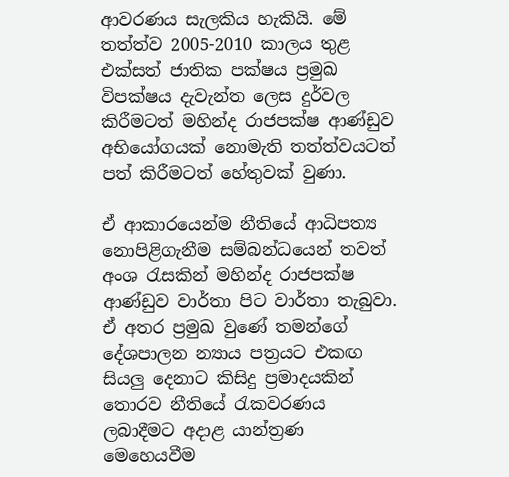ආවරණය සැලකිය හැකියි. මේ තත්ත්ව 2005-2010 කාලය තුළ එක්සත් ජාතික පක්ෂය ප්‍රමුඛ විපක්ෂය දැවැන්ත ලෙස දුර්වල කිරීමටත් මහින්ද රාජපක්ෂ ආණ්ඩුව අභියෝගයක් නොමැති තත්ත්වයටත් පත් කිරීමටත් හේතුවක් වුණා.

ඒ ආකාරයෙන්ම නීතියේ ආධිපත්‍ය නොපිළිගැනීම සම්බන්ධයෙන් තවත් අංශ රැසකින් මහින්ද රාජපක්ෂ ආණ්ඩුව වාර්තා පිට වාර්තා තැබුවා. ඒ අතර ප්‍රමුඛ වුණේ තමන්ගේ දේශපාලන න්‍යාය පත්‍රයට එකඟ සියලු දෙනාට කිසිදු ප්‍රමාදයකින් තොරව නීතියේ රැකවරණය ලබාදීමට අදාළ යාන්ත්‍රණ මෙහෙයවීම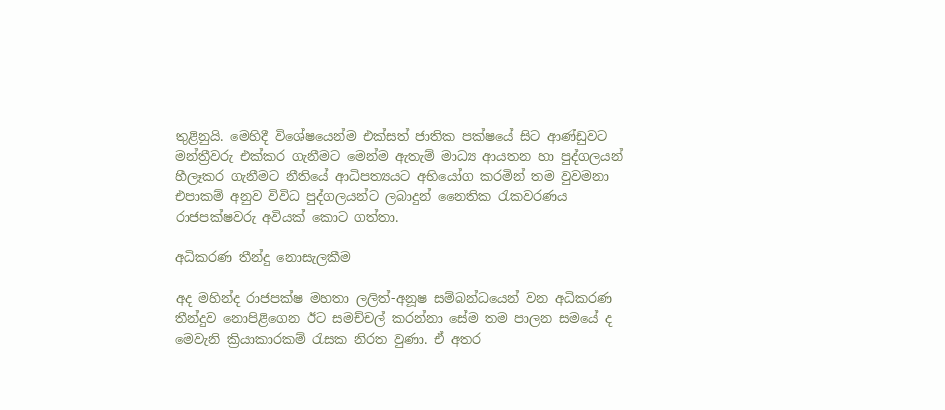තුළිනුයි. මෙහිදී විශේෂයෙන්ම එක්සත් ජාතික පක්ෂයේ සිට ආණ්ඩුවට මන්ත්‍රීවරු එක්කර ගැනීමට මෙන්ම ඇතැම් මාධ්‍ය ආයතන හා පුද්ගලයන් හීලෑකර ගැනීමට නීතියේ ආධිපත්‍යයට අභියෝග කරමින් තම වුවමනා එපාකම් අනුව විවිධ පුද්ගලයන්ට ලබාදුන් නෛතික රැකවරණය රාජපක්ෂවරු අවියක් කොට ගත්තා.

අධිකරණ තීන්දු නොසැලකීම

අද මහින්ද රාජපක්ෂ මහතා ලලිත්-අනූෂ සම්බන්ධයෙන් වන අධිකරණ තීන්දුව නොපිළිගෙන ඊට සමච්චල් කරන්නා සේම තම පාලන සමයේ ද මෙවැනි ක්‍රියාකාරකම් රැසක නිරත වුණා. ඒ අතර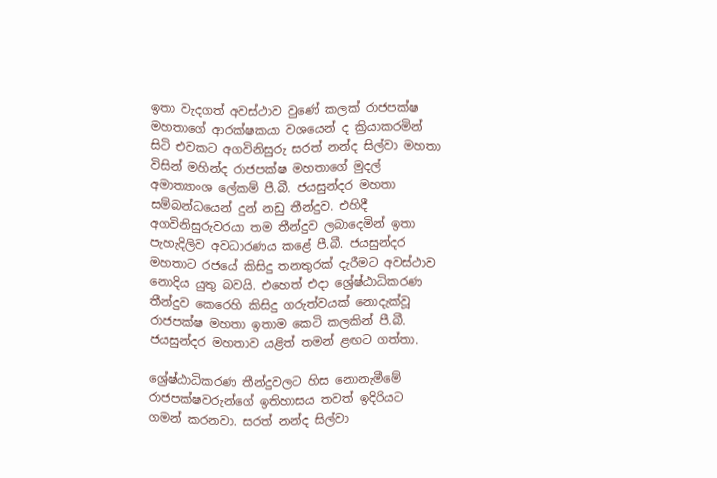ඉතා වැදගත් අවස්ථාව වුණේ කලක් රාජපක්ෂ මහතාගේ ආරක්ෂකයා වශයෙන් ද ක්‍රියාකරමින් සිටි එවකට අගවිනිසුරු සරත් නන්ද සිල්වා මහතා විසින් මහින්ද රාජපක්ෂ මහතාගේ මුදල් අමාත්‍යාංශ ලේකම් පී.බී. ජයසුන්දර මහතා සම්බන්ධයෙන් දුන් නඩු තීන්දුව. එහිදී අගවිනිසුරුවරයා තම තීන්දුව ලබාදෙමින් ඉතා පැහැදිලිව අවධාරණය කළේ පී.බී. ජයසුන්දර මහතාට රජයේ කිසිදු තනතුරක් දැරීමට අවස්ථාව නොදිය යුතු බවයි. එහෙත් එදා ශ්‍රේෂ්ඨාධිකරණ තීන්දුව කෙරෙහි කිසිදු ගරුත්වයක් නොදැක්වූ රාජපක්ෂ මහතා ඉතාම කෙටි කලකින් පී.බී. ජයසුන්දර මහතාව යළිත් තමන් ළඟට ගත්තා.

ශ්‍රේෂ්ඨාධිකරණ තීන්දුවලට හිස නොනැමීමේ රාජපක්ෂවරුන්ගේ ඉතිහාසය තවත් ඉදිරියට ගමන් කරනවා. සරත් නන්ද සිල්වා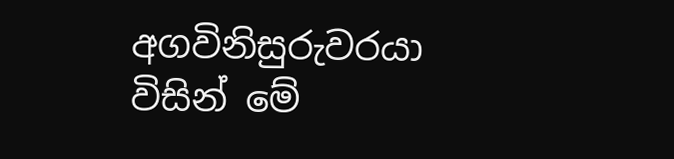අගවිනිසුරුවරයා විසින් මේ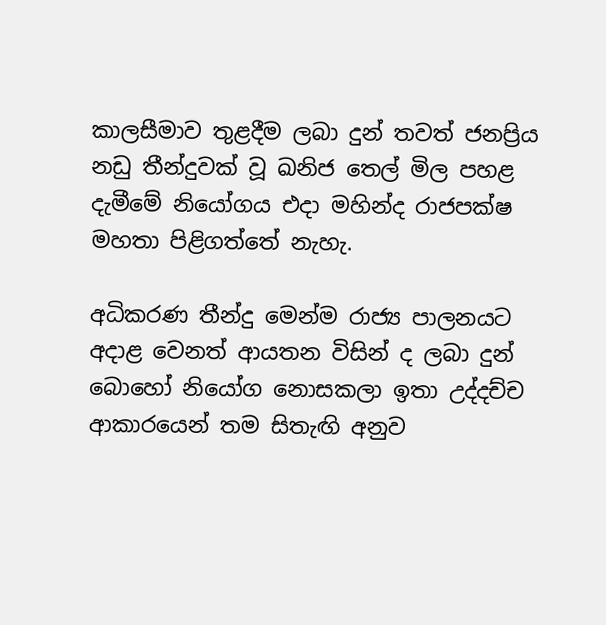කාලසීමාව තුළදීම ලබා දුන් තවත් ජනප්‍රිය නඩු තීන්දුවක් වූ ඛනිජ තෙල් මිල පහළ දැමීමේ නියෝගය එදා මහින්ද රාජපක්ෂ මහතා පිළිගත්තේ නැහැ.

අධිකරණ තීන්දු මෙන්ම රාජ්‍ය පාලනයට අදාළ වෙනත් ආයතන විසින් ද ලබා දුන් බොහෝ නියෝග නොසකලා ඉතා උද්දච්ච ආකාරයෙන් තම සිතැඟි අනුව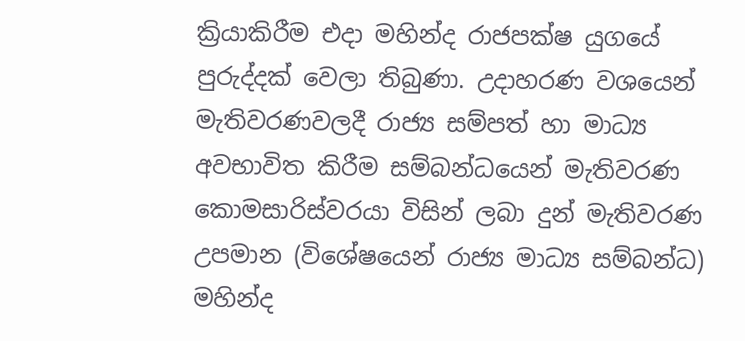ක්‍රියාකිරීම එදා මහින්ද රාජපක්ෂ යුගයේ පුරුද්දක් වෙලා තිබුණා. උදාහරණ වශයෙන් මැතිවරණවලදී රාජ්‍ය සම්පත් හා මාධ්‍ය අවභාවිත කිරීම සම්බන්ධයෙන් මැතිවරණ කොමසාරිස්වරයා විසින් ලබා දුන් මැතිවරණ උපමාන (විශේෂයෙන් රාජ්‍ය මාධ්‍ය සම්බන්ධ) මහින්ද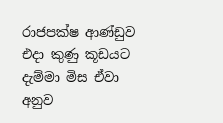රාජපක්ෂ ආණ්ඩුව එදා කුණු කූඩයට දැම්මා මිස ඒවා අනුව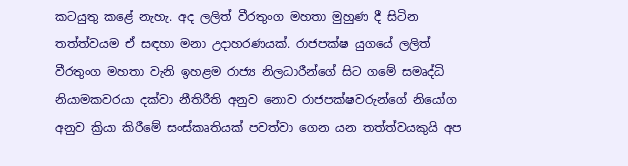කටයුතු කළේ නැහැ. අද ලලිත් වීරතුංග මහතා මුහුණ දී සිටින තත්ත්වයම ඒ සඳහා මනා උදාහරණයක්. රාජපක්ෂ යුගයේ ලලිත් වීරතුංග මහතා වැනි ඉහළම රාජ්‍ය නිලධාරීන්ගේ සිට ගමේ සමෘද්ධි නියාමකවරයා දක්වා නීතිරීති අනුව නොව රාජපක්ෂවරුන්ගේ නියෝග අනුව ක්‍රියා කිරීමේ සංස්කෘතියක් පවත්වා ගෙන යන තත්ත්වයකුයි අප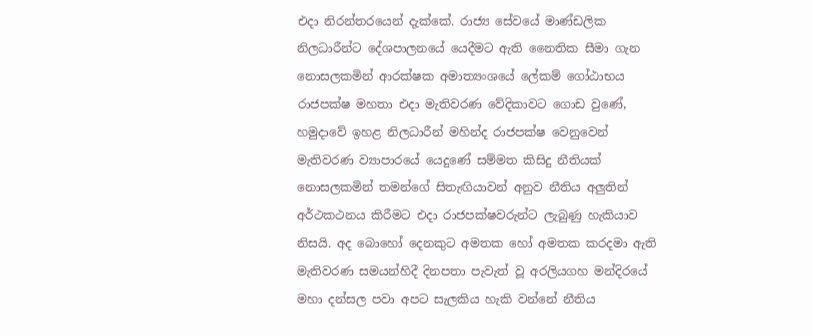එදා නිරන්තරයෙන් දැක්කේ. රාජ්‍ය සේවයේ මාණ්ඩලික නිලධාරීන්ට දේශපාලනයේ යෙදීමට ඇති නෛතික සීමා ගැන නොසලකමින් ආරක්ෂක අමාත්‍යංශයේ ලේකම් ගෝඨාභය රාජපක්ෂ මහතා එදා මැතිවරණ වේදිකාවට ගොඩ වුණේ, හමුදාවේ ඉහළ නිලධාරීන් මහින්ද රාජපක්ෂ වෙනුවෙන් මැතිවරණ ව්‍යාපාරයේ යෙදුණේ සම්මත කිසිදු නීතියක් නොසලකමින් තමන්ගේ සිතැඟියාවන් අනුව නීතිය අලුතින් අර්ථකථනය කිරීමට එදා රාජපක්ෂවරුන්ට ලැබුණු හැකියාව නිසයි. අද බොහෝ දෙනකුට අමතක හෝ අමතක කරදමා ඇති මැතිවරණ සමයන්හිදී දිනපතා පැවැත් වූ අරලියගහ මන්දිරයේ මහා දන්සල පවා අපට සැලකිය හැකි වන්නේ නීතිය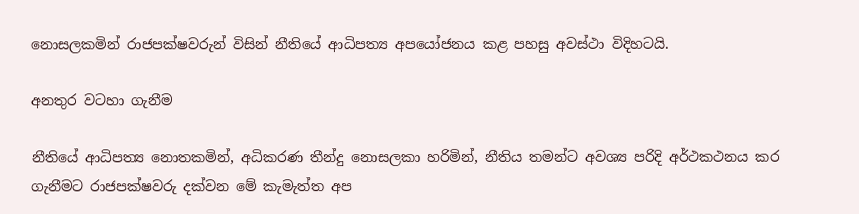නොසලකමින් රාජපක්ෂවරුන් විසින් නීතියේ ආධිපත්‍ය අපයෝජනය කළ පහසු අවස්ථා විදිහටයි.

අනතුර වටහා ගැනීම

නීතියේ ආධිපත්‍ය නොතකමින්, අධිකරණ තීන්දු නොසලකා හරිමින්, නීතිය තමන්ට අවශ්‍ය පරිදි අර්ථකථනය කර ගැනීමට රාජපක්ෂවරු දක්වන මේ කැමැත්ත අප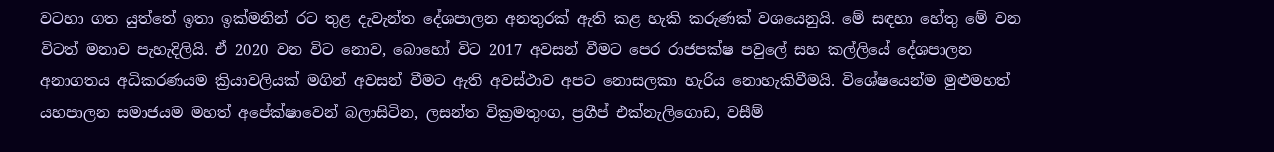වටහා ගත යුත්තේ ඉතා ඉක්මනින් රට තුළ දැවැන්ත දේශපාලන අනතුරක් ඇති කළ හැකි කරුණක් වශයෙනුයි. මේ සඳහා හේතු මේ වන විටත් මනාව පැහැදිලියි. ඒ 2020 වන විට නොව, බොහෝ විට 2017 අවසන් වීමට පෙර රාජපක්ෂ පවුලේ සහ කල්ලියේ දේශපාලන අනාගතය අධිකරණයම ක්‍රියාවලියක් මගින් අවසන් වීමට ඇති අවස්ථාව අපට නොසලකා හැරිය නොහැකිවීමයි. විශේෂයෙන්ම මුළුමහත් යහපාලන සමාජයම මහත් අපේක්ෂාවෙන් බලාසිටින, ලසන්ත වික්‍රමතුංග, ප්‍රගීප් එක්නැලිගොඩ, වසීම්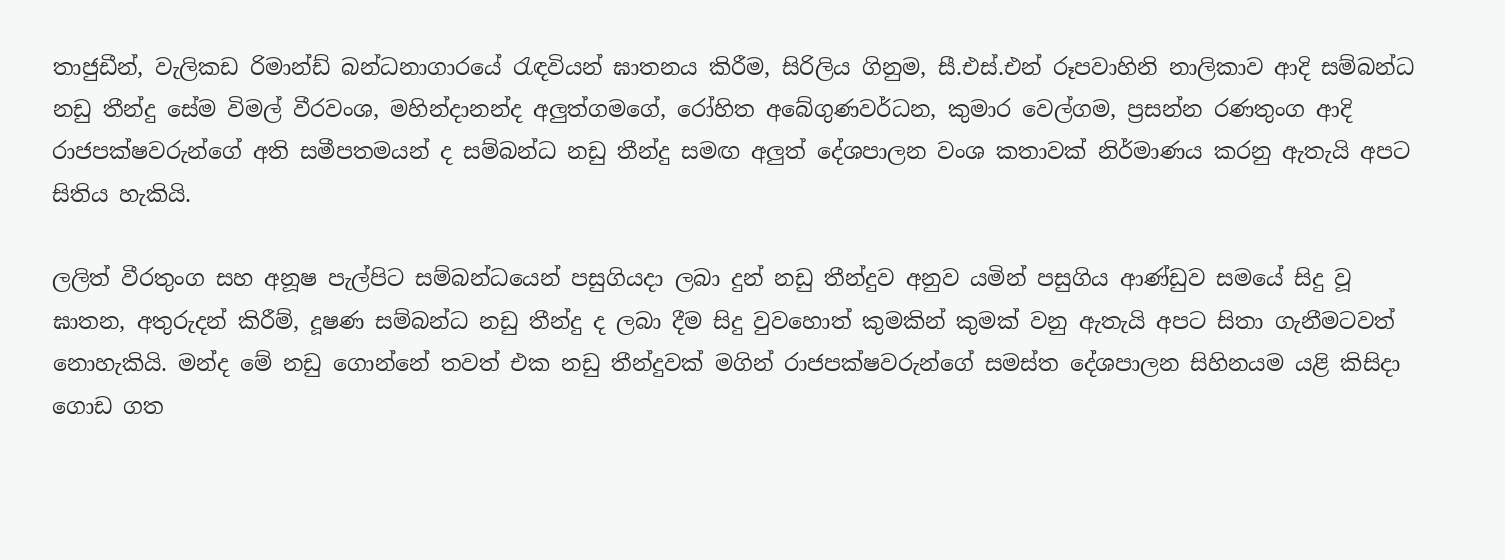තාජුඩීන්, වැලිකඩ රිමාන්ඩ් බන්ධනාගාරයේ රැඳවියන් ඝාතනය කිරීම, සිරිලිය ගිනුම, සී.එස්.එන් රූපවාහිනි නාලිකාව ආදි සම්බන්ධ නඩු තීන්දු සේම විමල් වීරවංශ, මහින්දානන්ද අලුත්ගමගේ, රෝහිත අබේගුණවර්ධන, කුමාර වෙල්ගම, ප්‍රසන්න රණතුංග ආදි රාජපක්ෂවරුන්ගේ අති සමීපතමයන් ද සම්බන්ධ නඩු තීන්දු සමඟ අලුත් දේශපාලන වංශ කතාවක් නිර්මාණය කරනු ඇතැයි අපට සිතිය හැකියි.

ලලිත් වීරතුංග සහ අනූෂ පැල්පිට සම්බන්ධයෙන් පසුගියදා ලබා දුන් නඩු තීන්දුව අනුව යමින් පසුගිය ආණ්ඩුව සමයේ සිදු වූ ඝාතන, අතුරුදන් කිරීම්, දූෂණ සම්බන්ධ නඩු තීන්දු ද ලබා දීම සිදු වුවහොත් කුමකින් කුමක් වනු ඇතැයි අපට සිතා ගැනීමටවත් නොහැකියි. මන්ද මේ නඩු ගොන්නේ තවත් එක නඩු තීන්දුවක් මගින් රාජපක්ෂවරුන්ගේ සමස්ත දේශපාලන සිහිනයම යළි කිසිදා ගොඩ ගත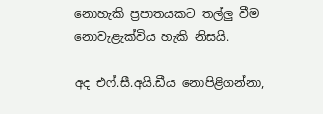නොහැකි ප්‍රපාතයකට තල්ලු වීම නොවැළැක්විය හැකි නිසයි.

අද එෆ්.සී.අයි.ඩීය නොපිළිගන්නා,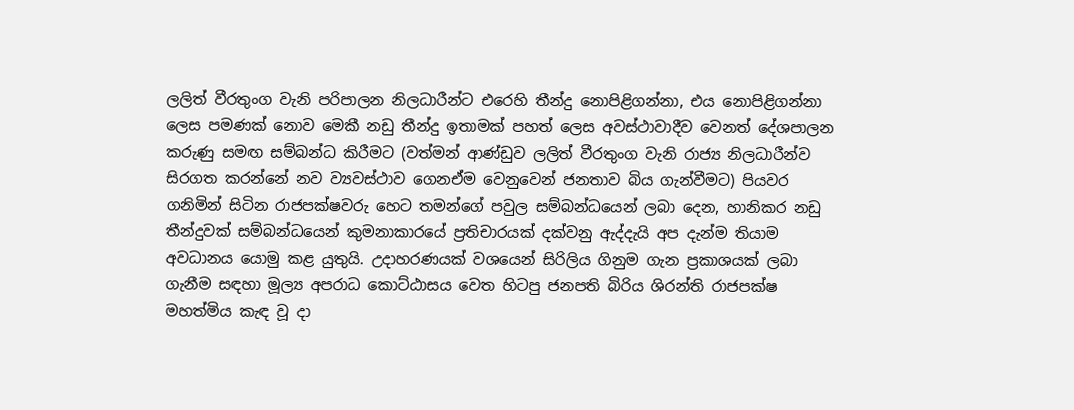ලලිත් වීරතුංග වැනි පරිපාලන නිලධාරීන්ට එරෙහි තීන්දු නොපිළිගන්නා, එය නොපිළිගන්නා ලෙස පමණක් නොව මෙකී නඩු තීන්දු ඉතාමක් පහත් ලෙස අවස්ථාවාදීව වෙනත් දේශපාලන කරුණු සමඟ සම්බන්ධ කිරීමට (වත්මන් ආණ්ඩුව ලලිත් වීරතුංග වැනි රාජ්‍ය නිලධාරීන්ව සිරගත කරන්නේ නව ව්‍යවස්ථාව ගෙනඒම වෙනුවෙන් ජනතාව බිය ගැන්වීමට) පියවර ගනිමින් සිටින රාජපක්ෂවරු හෙට තමන්ගේ පවුල සම්බන්ධයෙන් ලබා දෙන, හානිකර නඩු තීන්දුවක් සම්බන්ධයෙන් කුමනාකාරයේ ප්‍රතිචාරයක් දක්වනු ඇද්දැයි අප දැන්ම තියාම අවධානය යොමු කළ යුතුයි. උදාහරණයක් වශයෙන් සිරිලිය ගිනුම ගැන ප්‍රකාශයක් ලබා ගැනීම සඳහා මූල්‍ය අපරාධ කොට්ඨාසය වෙත හිටපු ජනපති බිරිය ශිරන්ති රාජපක්ෂ මහත්මිය කැඳ වූ දා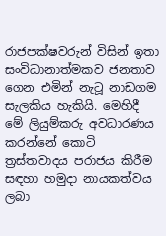රාජපක්ෂවරුන් විසින් ඉතා සංවිධානාත්මකව ජනතාව ගෙන එමින් නැටූ නාඩගම සැලකිය හැකියි. මෙහිදී මේ ලියුම්කරු අවධාරණය කරන්නේ කොටි ත්‍රස්තවාදය පරාජය කිරීම සඳහා හමුදා නායකත්වය ලබා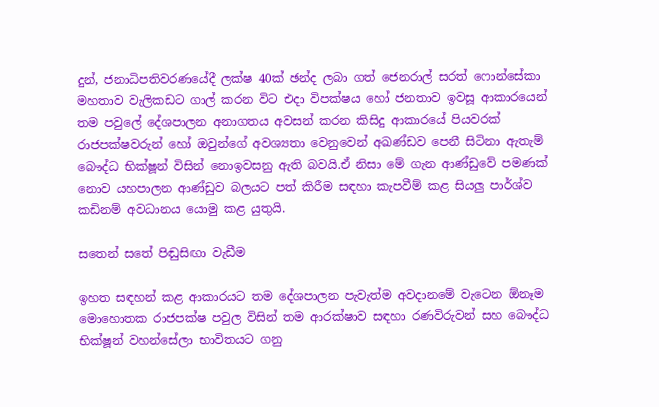දුන්, ජනාධිපතිවරණයේදී ලක්ෂ 40ක් ඡන්ද ලබා ගත් ජෙනරාල් සරත් ෆොන්සේකා මහතාව වැලිකඩට ගාල් කරන විට එදා විපක්ෂය හෝ ජනතාව ඉවසූ ආකාරයෙන් තම පවුලේ දේශපාලන අනාගතය අවසන් කරන කිසිදු ආකාරයේ පියවරක් රාජපක්ෂවරුන් හෝ ඔවුන්ගේ අවශ්‍යතා වෙනුවෙන් අඛණ්ඩව පෙනී සිටිනා ඇතැම් බෞද්ධ භික්ෂූන් විසින් නොඉවසනු ඇති බවයි.ඒ නිසා මේ ගැන ආණ්ඩුවේ පමණක් නොව යහපාලන ආණ්ඩුව බලයට පත් කිරීම සඳහා කැපවීම් කළ සියලු පාර්ශ්ව කඩිනම් අවධානය යොමු කළ යුතුයි.

සතෙන් සතේ පිඬුසිඟා වැඩීම

ඉහත සඳහන් කළ ආකාරයට තම දේශපාලන පැවැත්ම අවදානමේ වැටෙන ඕනෑම මොහොතක රාජපක්ෂ පවුල විසින් තම ආරක්ෂාව සඳහා රණවිරුවන් සහ බෞද්ධ භික්ෂූන් වහන්සේලා භාවිතයට ගනු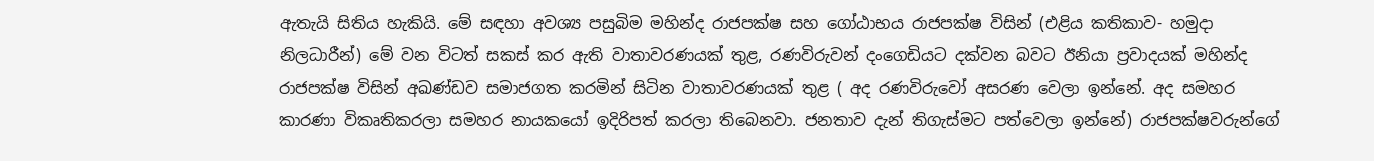ඇතැයි සිතිය හැකියි. මේ සඳහා අවශ්‍ය පසුබිම මහින්ද රාජපක්ෂ සහ ගෝඨාභය රාජපක්ෂ විසින් (එළිය කතිකාව- හමුදා නිලධාරීන්) මේ වන විටත් සකස් කර ඇති වාතාවරණයක් තුළ, රණවිරුවන් දංගෙඩියට දක්වන බවට ඊනියා ප්‍රවාදයක් මහින්ද රාජපක්ෂ විසින් අඛණ්ඩව සමාජගත කරමින් සිටින වාතාවරණයක් තුළ ( අද රණවිරුවෝ අසරණ වෙලා ඉන්නේ. අද සමහර කාරණා විකෘතිකරලා සමහර නායකයෝ ඉදිරිපත් කරලා තිබෙනවා. ජනතාව දැන් තිගැස්මට පත්වෙලා ඉන්නේ) රාජපක්ෂවරුන්ගේ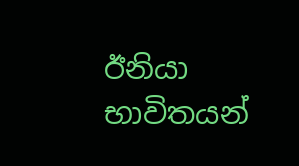ඊනියා භාවිතයන්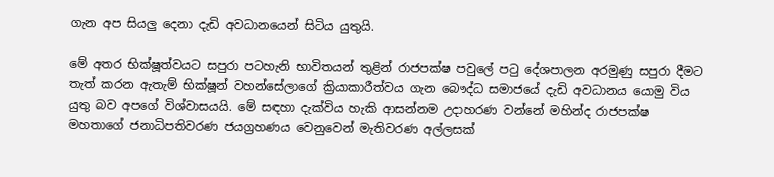ගැන අප සියලු දෙනා දැඩි අවධානයෙන් සිටිය යුතුයි.

මේ අතර භික්ෂූත්වයට සපුරා පටහැනි භාවිතයන් තුළින් රාජපක්ෂ පවුලේ පටු දේශපාලන අරමුණු සපුරා දීමට තැත් කරන ඇතැම් භික්ෂූන් වහන්සේලාගේ ක්‍රියාකාරීත්වය ගැන බෞද්ධ සමාජයේ දැඩි අවධානය යොමු විය යුතු බව අපගේ විශ්වාසයයි. මේ සඳහා දැක්විය හැකි ආසන්නම උදාහරණ වන්නේ මහින්ද රාජපක්ෂ මහතාගේ ජනාධිපතිවරණ ජයග්‍රහණය වෙනුවෙන් මැතිවරණ අල්ලසක්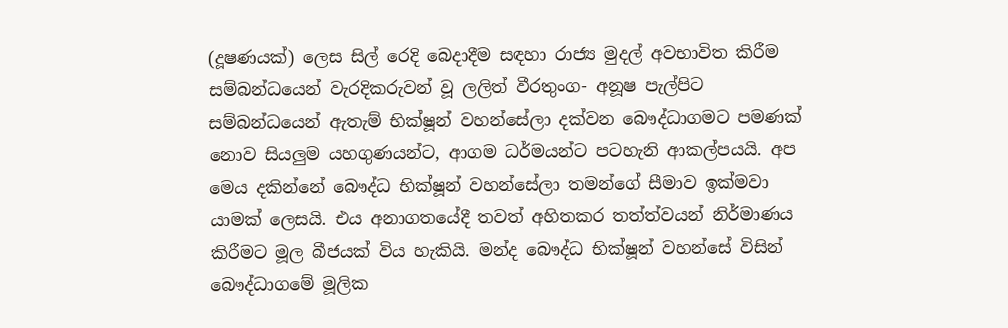(දූෂණයක්) ලෙස සිල් රෙදි බෙදාදීම සඳහා රාජ්‍ය මුදල් අවභාවිත කිරීම සම්බන්ධයෙන් වැරදිකරුවන් වූ ලලිත් වීරතුංග- අනූෂ පැල්පිට සම්බන්ධයෙන් ඇතැම් භික්ෂූන් වහන්සේලා දක්වන බෞද්ධාගමට පමණක් නොව සියලුම යහගුණයන්ට, ආගම ධර්මයන්ට පටහැනි ආකල්පයයි. අප මෙය දකින්නේ බෞද්ධ භික්ෂූන් වහන්සේලා තමන්ගේ සීමාව ඉක්මවා යාමක් ලෙසයි. එය අනාගතයේදී තවත් අහිතකර තත්ත්වයන් නිර්මාණය කිරීමට මූල බීජයක් විය හැකියි. මන්ද බෞද්ධ භික්ෂූන් වහන්සේ විසින් බෞද්ධාගමේ මූලික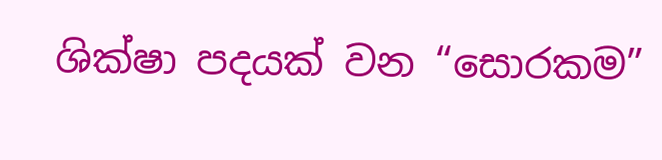ශික්ෂා පදයක් වන “සොරකම”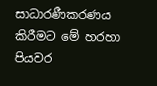සාධාරණීකරණය කිරීමට මේ හරහා පියවර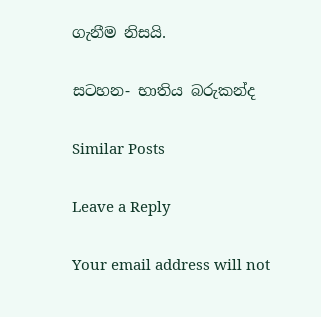ගැනීම නිසයි.

සටහන- භාතිය බරුකන්ද

Similar Posts

Leave a Reply

Your email address will not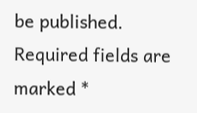be published. Required fields are marked *